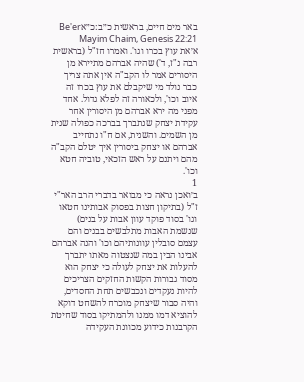באר מים חיים, בראשית כ״ב:כ״אBe'er Mayim Chaim, Genesis 22:21
א׳את עוץ בכרו וגו'. ואמרו חז"ל (בראשית רבה נ"ז, ד') שהיה אברהם מתיירא מן היסורים אמר לו הקב"ה אין אתה צריך כבר נולד מי שיקבלם את עוץ בכרו זה איוב וכו', ולכאורה זה לפלא גדול. אחד מפני מה ירא אברהם מן היסורין אחר עקידת יצחק שנתברך בברכה כפולה שנית מן השמים. והשנית, אם ח"ו נתחייב אברהם או יצחק ביסורין איך יטלם הקב"ה מהם ויתנם על ראש הזכאי, טוביה חטא וכו'.
1
ב׳ואכן נראה כי מבואר בדברי הרב האר"י ז"ל (בתיקון חצות בפסוק אבותינו חטאו וגו' בסוד פוקד עוון אבות על בנים) שנשמת האבות מתלבשים בבנים והם עצמם סובלין עוונותיהם וכו' והנה אברהם אבינו הבין במה שנצטוה מאתו יתברך להעלות את יצחק לעולה כי יצחק הוא מסוד גבורות הקשות החזקים הצריכים להיות נעקדים ונכבשים תחת החסדים, והיה סבור שיצחק מוכרח להשחט דוקא להוציא דמו ממנו ולהמתיקו בסוד שחיטת הקרבנות כידוע מכוונת העקידה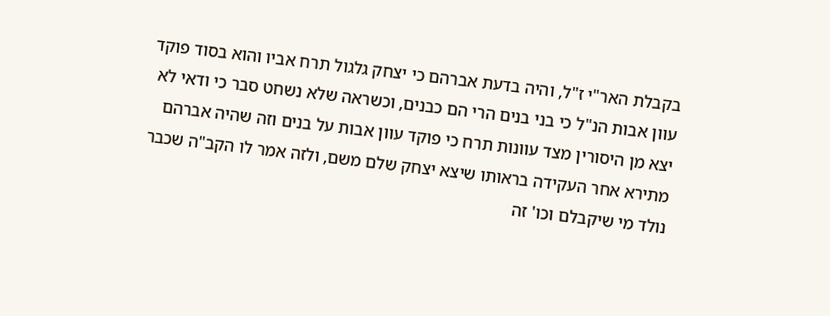בקבלת האר"י ז"ל, והיה בדעת אברהם כי יצחק גלגול תרח אביו והוא בסוד פוקד עוון אבות הנ"ל כי בני בנים הרי הם כבנים, וכשראה שלא נשחט סבר כי ודאי לא יצא מן היסורין מצד עוונות תרח כי פוקד עוון אבות על בנים וזה שהיה אברהם מתירא אחר העקידה בראותו שיצא יצחק שלם משם, ולזה אמר לו הקב"ה שכבר נולד מי שיקבלם וכו' זה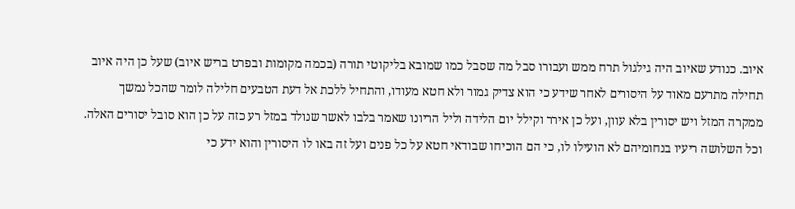איוב. כנודע שאיוב היה גילגול תרח ממש ועבורו סבל מה שסבל כמו שמובא בליקוטי תורה (בכמה מקומות ובפרט בריש איוב) שעל כן היה איוב תחילה מתרעם מאוד על היסורים לאחר שידע כי הוא צדיק גמור ולא חטא מעודו, והתחיל ללכת אל דעת הטבעים חלילה לומר שהכל נמשך ממקרה המזל ויש יסורין בלא עוון, ועל כן אירר וקילל יום הלידה וליל הריונו שאמר בלבו לאשר שנולד במזל רע כזה על כן הוא סובל יסורים האלה. וכל השלושה ריעיו בנחומיהם לא הועילו לו, כי הם הוכיחו שבודאי חטא על כל פנים ועל זה באו לו היסורין והוא ידע כי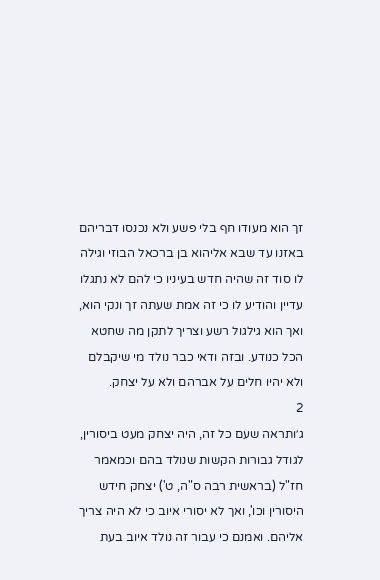זך הוא מעודו חף בלי פשע ולא נכנסו דבריהם באזנו עד שבא אליהוא בן ברכאל הבוזי וגילה לו סוד זה שהיה חדש בעיניו כי להם לא נתגלו עדיין והודיע לו כי זה אמת שעתה זך ונקי הוא, ואך הוא גילגול רשע וצריך לתקן מה שחטא הכל כנודע. ובזה ודאי כבר נולד מי שיקבלם ולא יהיו חלים על אברהם ולא על יצחק.
2
ג׳ותראה שעם כל זה, היה יצחק מעט ביסורין, לגודל גבורות הקשות שנולד בהם וכמאמר חז"ל (בראשית רבה ס"ה, ט') יצחק חידש היסורין וכו', ואך לא יסורי איוב כי לא היה צריך אליהם. ואמנם כי עבור זה נולד איוב בעת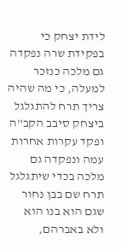לידת יצחק כי בפקידת שרה נפקדה גם מלכה כנזכר למעלה, כי מה שהיה צריך תרח להתגלגל ביצחק סיבב הקב"ה ופקד עקרות אחרות עמה ונפקדה גם מלכה בכדי שיתגלגל תרח שם בבן נחור שגם הוא בנו הוא ולא באברהם,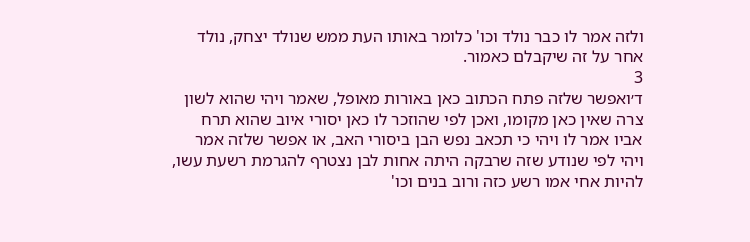ולזה אמר לו כבר נולד וכו' כלומר באותו העת ממש שנולד יצחק, נולד אחר על זה שיקבלם כאמור.
3
ד׳ואפשר שלזה פתח הכתוב כאן באורות מאופל, שאמר ויהי שהוא לשון צרה שאין כאן מקומו, ואכן לפי שהוזכר לו כאן יסורי איוב שהוא תרח אביו אמר לו ויהי כי תכאב נפש הבן ביסורי האב, או אפשר שלזה אמר ויהי לפי שנודע שזה שרבקה היתה אחות לבן נצטרף להגרמת רשעת עשו, להיות אחי אמו רשע כזה ורוב בנים וכו'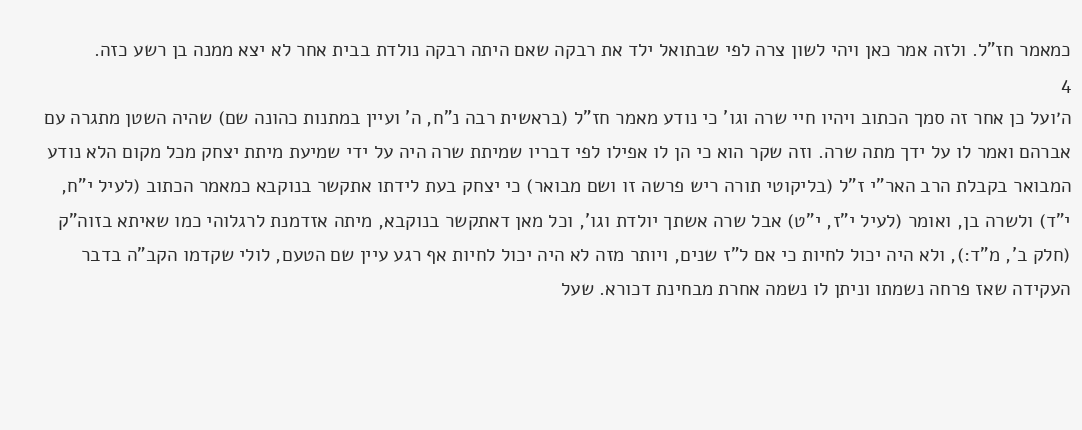כמאמר חז"ל. ולזה אמר כאן ויהי לשון צרה לפי שבתואל ילד את רבקה שאם היתה רבקה נולדת בבית אחר לא יצא ממנה בן רשע כזה.
4
ה׳ועל כן אחר זה סמך הכתוב ויהיו חיי שרה וגו' כי נודע מאמר חז"ל (בראשית רבה נ"ח, ה' ועיין במתנות כהונה שם) שהיה השטן מתגרה עם אברהם ואמר לו על ידך מתה שרה. וזה שקר הוא כי הן לו אפילו לפי דבריו שמיתת שרה היה על ידי שמיעת מיתת יצחק מכל מקום הלא נודע המבואר בקבלת הרב האר"י ז"ל (בליקוטי תורה ריש פרשה זו ושם מבואר) כי יצחק בעת לידתו אתקשר בנוקבא כמאמר הכתוב (לעיל י"ח, י"ד) ולשרה בן, ואומר (לעיל י"ז, י"ט) אבל שרה אשתך יולדת וגו', וכל מאן דאתקשר בנוקבא, מיתה אזדמנת לרגלוהי כמו שאיתא בזוה"ק (חלק ב', מ"ד:), ולא היה יכול לחיות כי אם ל"ז שנים, ויותר מזה לא היה יכול לחיות אף רגע עיין שם הטעם, לולי שקדמו הקב"ה בדבר העקידה שאז פרחה נשמתו וניתן לו נשמה אחרת מבחינת דכורא. שעל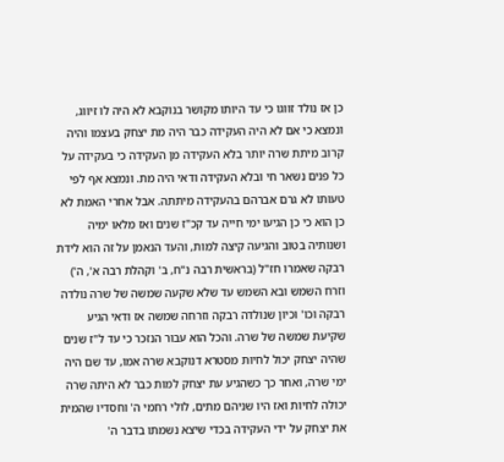כן אז נולד זווגו כי עד היותו מקושר בנוקבא לא היה לו זיווג, ונמצא כי אם לא היה העקידה כבר היה מת יצחק בעצמו והיה קרוב מיתת שרה יותר בלא העקידה מן העקידה כי בעקידה על כל פנים נשאר חי ובלא העקידה ודאי היה מת. ונמצא אף לפי טעותו לא גרם אברהם בהעקידה מיתתה. אבל אחרי האמת לא כן הוא כי כן הגיעו ימי חייה עד קכ"ז שנים ואז מלאו ימיה ושנותיה בטוב והגיעה קיצה למות, והעד הנאמן על זה הוא לידת רבקה שאמרו חז"ל (בראשית רבה נ"ח, ב' וקהלת רבה א', ה') וזרח השמש ובא השמש עד שלא שקעה שמשה של שרה נולדה רבקה וכו' וכיון שנולדה רבקה וזרחה שמשה אז ודאי הגיע שקיעת שמשה של שרה. והכל הוא עבור הנזכר כי עד ל"ז שנים שהיה יצחק יכול לחיות מסטרא דנוקבא שרה אמו, עד שם היה ימי שרה, ואחר כך כשהגיע עת יצחק למות כבר לא היתה שרה יכולה לחיות ואז היו שניהם מתים, לולי רחמי ה' וחסדיו שהמית את יצחק על ידי העקידה בכדי שיצא נשמתו בדבר ה'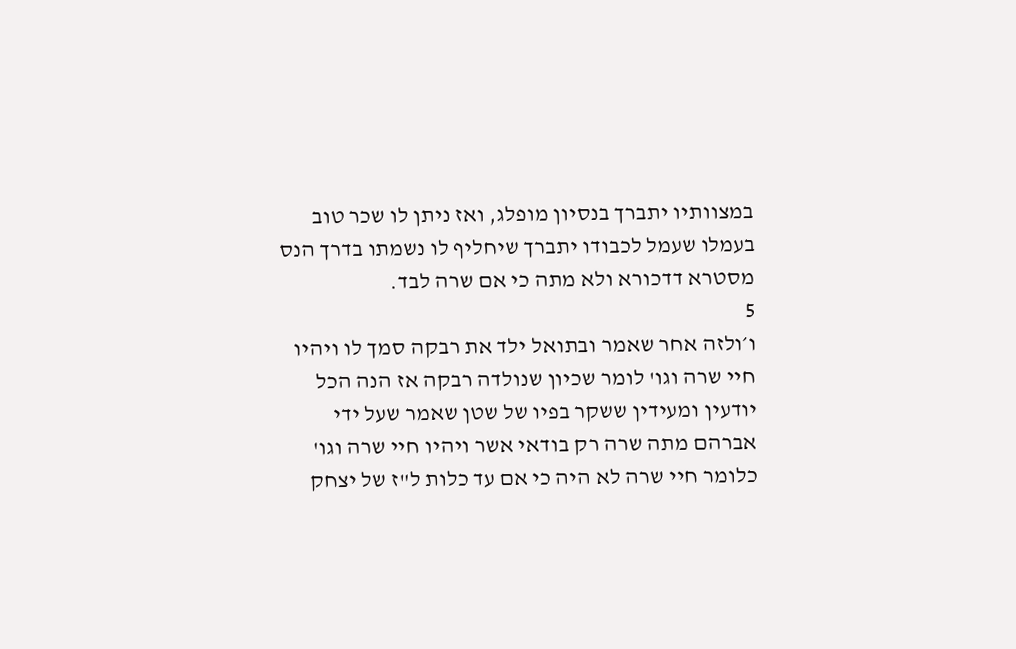במצוותיו יתברך בנסיון מופלג, ואז ניתן לו שכר טוב בעמלו שעמל לכבודו יתברך שיחליף לו נשמתו בדרך הנס מסטרא דדכורא ולא מתה כי אם שרה לבד.
5
ו׳ולזה אחר שאמר ובתואל ילד את רבקה סמך לו ויהיו חיי שרה וגו' לומר שכיון שנולדה רבקה אז הנה הכל יודעין ומעידין ששקר בפיו של שטן שאמר שעל ידי אברהם מתה שרה רק בודאי אשר ויהיו חיי שרה וגו' כלומר חיי שרה לא היה כי אם עד כלות ל"ז של יצחק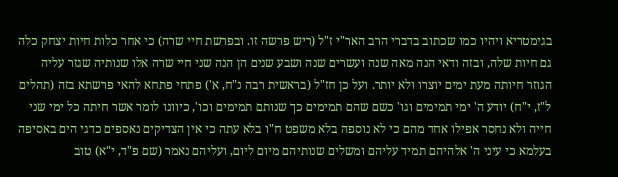בגימטריא ויהיו כמו שכתוב בדברי הרב האר"י ז"ל (ריש פרשה זו. ובפרשת חיי שרה) כי אחר כלות חיות יצחק כלה גם חיות שלה, ובזה ודאי הנה מאה שנה ועשרים שנה ושבע שנים הן הנה שני חיי שרה אלו שנותיה שגזר עליה הגוזר חיותה מעת ימים יוצרו ולא יותר. ועל כן חז"ל (בראשית רבה נ"ח, א') פתחי פתחא להאי פרשתא בזה (תהלים ל"ז, י"ח) יודע ה' ימי תמימים וגו' כשם שהם תמימים כך שנותם תמימים וכו', כיוונו לומר אשר חיתה כל ימי שני חייה ולא נחסר אפילו אחד מהם כי לא נוספה בלא משפט ח"ו בלא עתה כי אין הצדיקים נאספים כדגי הים באסיפה בעלמא כי עיני ה' אלהיהם תמיד עליהם ומשלים שנותיהם מיום ליום, ועליהם נאמר (שם פ"ד, י"א) טוב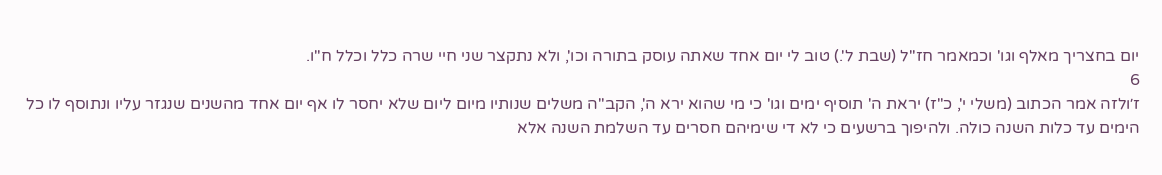יום בחצריך מאלף וגו' וכמאמר חז"ל (שבת ל'.) טוב לי יום אחד שאתה עוסק בתורה וכו', ולא נתקצר שני חיי שרה כלל וכלל ח"ו.
6
ז׳ולזה אמר הכתוב (משלי י', כ"ז) יראת ה' תוסיף ימים וגו' כי מי שהוא ירא ה', הקב"ה משלים שנותיו מיום ליום שלא יחסר לו אף יום אחד מהשנים שנגזר עליו ונתוסף לו כל הימים עד כלות השנה כולה. ולהיפוך ברשעים כי לא די שימיהם חסרים עד השלמת השנה אלא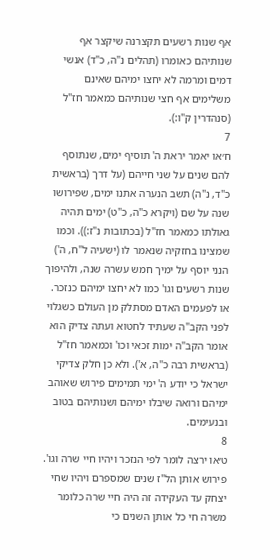אף שנות רשעים תקצרנה שיקצר אף שנותיהם כאומרו (תהלים נ"ה, כ"ד) אנשי דמים ומרמה לא יחצו ימיהם שאינם משלימים אף חצי שנותיהם כמאמר חז"ל (סנהדרין ק"ו:).
7
ח׳או יאמר יראת ה' תוסיף ימים, שנתוסף להם שנים על שני חייהם (על דרך (בראשית כ"ד, נ"ה) תשב הנערה אתנו ימים, שפירושו שנה על שם (ויקרא כ"ה, כ"ט) ימים תהיה גאולתו כמאמר חז"ל (בכתובות נ"ז:)). וכמו שמצינו בחזקיה שנאמר לו (ישעיה ל"ח, ה') הנני יוסף על ימיך חמש עשרה שנה, ולהיפוך שנות רשעים וגו' כמו לא יחצו ימיהם כנזכר. או לפעמים האדם מסתלק מן העולם כשגלוי לפני הקב"ה שעתיד לחטוא ועתה צדיק הוא אומר הקב"ה ימות זכאי וכו' וכמאמר חז"ל (בראשית רבה כ"ה, א'). ולא כן חלק צדיקי ישראל כי יודע ה' ימי תמימים פירוש שאוהב ימיהם ורואה שיבלו ימיהם ושנותיהם בטוב ובנעימים.
8
ט׳או ירצה לומר לפי הנזכר ויהיו חיי שרה וגו'. פירוש אותן הל"ז שנים שמספרם ויהיו שחי יצחק עד העקידה זה היה חיי שרה כלומר משרה חי כל אותן השנים כי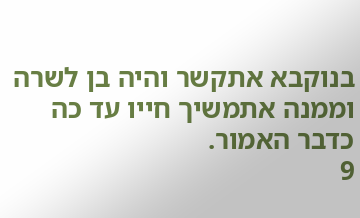בנוקבא אתקשר והיה בן לשרה וממנה אתמשיך חייו עד כה כדבר האמור.
9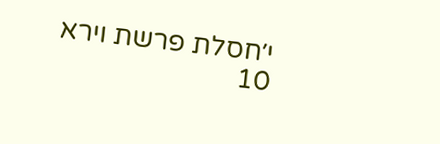י׳חסלת פרשת וירא
10